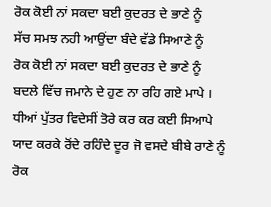ਰੋਕ ਕੋਈ ਨਾਂ ਸਕਦਾ ਬਈ ਕੁਦਰਤ ਦੇ ਭਾਣੇ ਨੂੰ
ਸੱਚ ਸਮਝ ਨਹੀ ਆਉਂਦਾ ਬੰਦੇ ਵੱਡੇ ਸਿਆਣੇ ਨੂੰ
ਰੋਕ ਕੋਈ ਨਾਂ ਸਕਦਾ ਬਈ ਕੁਦਰਤ ਦੇ ਭਾਣੇ ਨੂੰ
ਬਦਲੇ ਵਿੱਚ ਜਮਾਨੇ ਦੇ ਹੁਣ ਨਾ ਰਹਿ ਗਏ ਮਾਪੇ ।
ਧੀਆਂ ਪੁੱਤਰ ਵਿਦੇਸੀਂ ਤੋਰੇ ਕਰ ਕਰ ਕਈ ਸਿਆਪੇ
ਯਾਦ ਕਰਕੇ ਰੋਂਦੇ ਰਹਿੰਦੇ ਦੂਰ ਜੋ ਵਸਦੇ ਬੀਬੇ ਰਾਣੇ ਨੂੰ
ਰੋਕ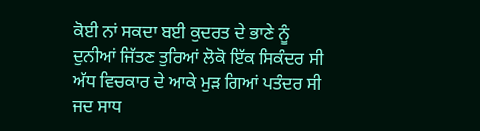ਕੋਈ ਨਾਂ ਸਕਦਾ ਬਈ ਕੁਦਰਤ ਦੇ ਭਾਣੇ ਨੂੰ
ਦੁਨੀਆਂ ਜਿੱਤਣ ਤੁਰਿਆਂ ਲੋਕੋ ਇੱਕ ਸਿਕੰਦਰ ਸੀ
ਅੱਧ ਵਿਚਕਾਰ ਦੇ ਆਕੇ ਮੁੜ ਗਿਆਂ ਪਤੰਦਰ ਸੀ
ਜਦ ਸਾਧ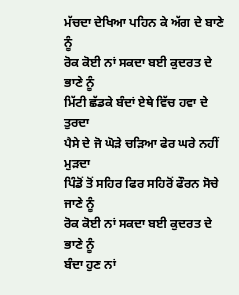ਮੱਚਦਾ ਦੇਖਿਆ ਪਹਿਨ ਕੇ ਅੱਗ ਦੇ ਬਾਣੇ ਨੂੰ
ਰੋਕ ਕੋਈ ਨਾਂ ਸਕਦਾ ਬਈ ਕੁਦਰਤ ਦੇ ਭਾਣੇ ਨੂੰ
ਮਿੱਟੀ ਛੱਡਕੇ ਬੰਦਾਂ ਏਥੇ ਵਿੱਚ ਹਵਾ ਦੇ ਤੁਰਦਾ
ਪੈਸੇ ਦੇ ਜੋ ਘੋੜੇ ਚੜਿਆ ਫੇਰ ਘਰੇ ਨਹੀਂ ਮੁੜਦਾ
ਪਿੰਡੋਂ ਤੋਂ ਸਹਿਰ ਫਿਰ ਸਹਿਰੋਂ ਫੌਰਨ ਸੋਚੇ ਜਾਣੇ ਨੂੰ
ਰੋਕ ਕੋਈ ਨਾਂ ਸਕਦਾ ਬਈ ਕੁਦਰਤ ਦੇ ਭਾਣੇ ਨੂੰ
ਬੰਦਾ ਹੁਣ ਨਾਂ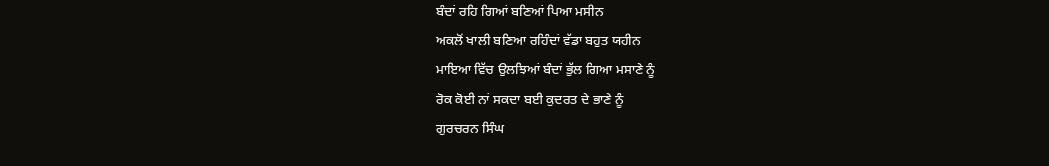ਬੰਦਾਂ ਰਹਿ ਗਿਆਂ ਬਣਿਆਂ ਪਿਆ ਮਸੀਨ
ਅਕਲੋਂ ਖਾਲੀ ਬਣਿਆ ਰਹਿੰਦਾਂ ਵੱਡਾ ਬਹੁਤ ਯਹੀਨ
ਮਾਇਆ ਵਿੱਚ ਉਲਝਿਆਂ ਬੰਦਾਂ ਭੁੱਲ ਗਿਆ ਮਸਾਣੇ ਨੂੰ
ਰੋਕ ਕੋਈ ਨਾਂ ਸਕਦਾ ਬਈ ਕੁਦਰਤ ਦੇ ਭਾਣੇ ਨੂੰ
ਗੁਰਚਰਨ ਸਿੰਘ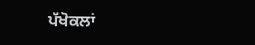ਪੱਖੋਕਲਾਂ